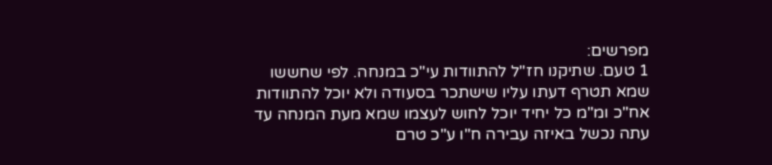מפרשים:
1 טעם. שתיקנו חז"ל להתוודות עי"כ במנחה. לפי שחששו שמא תטרף דעתו עליו שישתכר בסעודה ולא יוכל להתוודות אח"כ ומ"מ כל יחיד יוכל לחוש לעצמו שמא מעת המנחה עד עתה נכשל באיזה עבירה ח"ו ע"כ טרם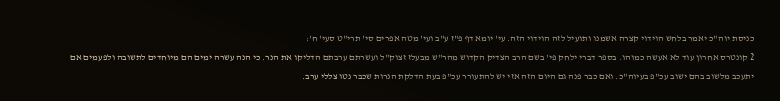כניסת יוה"כ יאמר בלחש הוידוי קצרה אשמנו ותועיל לזה הוידוי הזה. עי' יומא דף פ"ז ע"ב ועי' מטה אפרים סי' תרי"ט סעי' ח':
2 קונטרס אחרון עוד לא אעשה כמוהו. בספר דברי ילחק פי' בשם הרב הצדיק הקדוש מהר"ש מבעלז זצוק"ל ועשרתם ערבתם הדליקו את הנר. כי הנה עשרה ימים הם מיוחדים לתשובה ולפעמים אם יתעכב מלשוב בהם ישוב עכ"פ בעיוה"כ. ואם כבר פנה גם היום הזה אזי יש להתעורר עכ"פ בעת הדלקת הנרות שכבר נטו צללי ערב.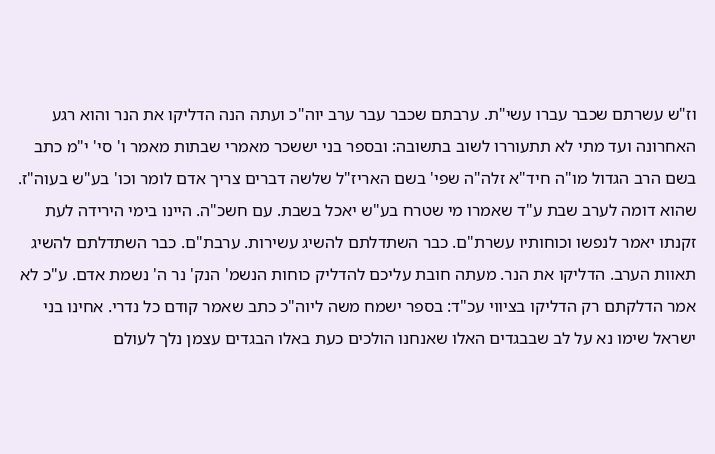וז"ש עשרתם שכבר עברו עשי"ת. ערבתם שכבר עבר ערב יוה"כ ועתה הנה הדליקו את הנר והוא רגע האחרונה ועד מתי לא תתעוררו לשוב בתשובה: ובספר בני יששכר מאמרי שבתות מאמר ו' סי' י"מ כתב בשם הרב הגדול מו"ה חיד"א זלה"ה שפי' בשם האריז"ל שלשה דברים צריך אדם לומר וכו' בע"ש בעוה"ז. שהוא דומה לערב שבת ע"ד שאמרו מי שטרח בע"ש יאכל בשבת. עם חשכ"ה. היינו בימי הירידה לעת זקנתו יאמר לנפשו וכוחותיו עשרת"ם. כבר השתדלתם להשיג עשירות. ערבת"ם. כבר השתדלתם להשיג תאוות הערב. הדליקו את הנר. מעתה חובת עליכם להדליק כוחות הנשמ' הנק' נר ה' נשמת אדם. ע"כ לא אמר הדלקתם רק הדליקו בציווי עכ"ד: בספר ישמח משה ליוה"כ כתב שאמר קודם כל נדרי. אחינו בני ישראל שימו נא על לב שבבגדים האלו שאנחנו הולכים כעת באלו הבגדים עצמן נלך לעולם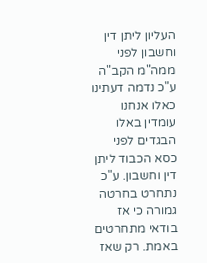העליון ליתן דין וחשבון לפני ממה"מ הקב"ה ע"כ נדמה דעתינו כאלו אנחנו עומדין באלו הבגדים לפני כסא הכבוד ליתן דין וחשבון. ע"כ נתחרט בחרטה גמורה כי אז בודאי מתחרטים באמת. רק שאז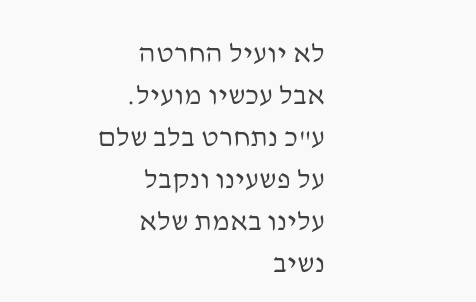לא יועיל החרטה אבל עכשיו מועיל. ע"כ נתחרט בלב שלם על פשעינו ונקבל עלינו באמת שלא נשיב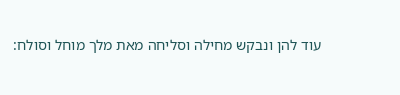עוד להן ונבקש מחילה וסליחה מאת מלך מוחל וסולח: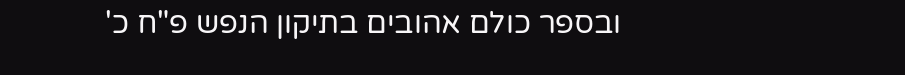ובספר כולם אהובים בתיקון הנפש פ"ח כ'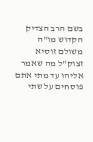בשם הרב הצדיק הקדוש מו"ה משולם זוסיא זצוק"ל מה שאמר אליהו עד מתי אתם פוסחים על שתי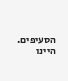הסעיפים. היינו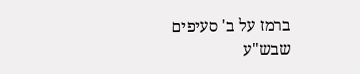ברמז על ב' סעיפים שבש"ע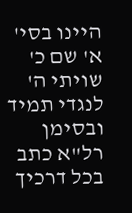היינו בסי' א' שם כ' שויתי ה' לנגדי תמיד ובסימן רל"א כתב בכל דרכיך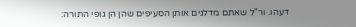דעהו. ור"ל שאתם מדלגים אותן הסעיפים שהן הן גופי התורה: